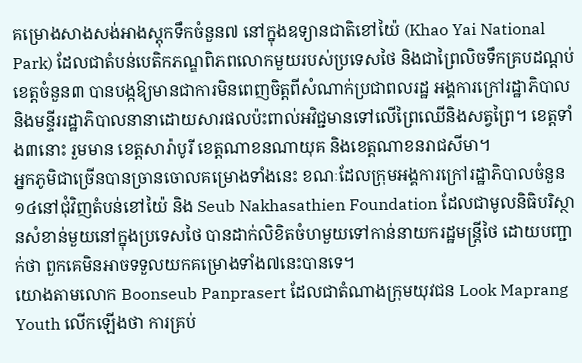គម្រោងសាងសង់អាងស្តុកទឹកចំនួន៧ នៅក្នុងឧទ្យានជាតិខៅយ៉ៃ (Khao Yai National Park) ដែលជាតំបន់បេតិកភណ្ឌពិភពលោកមួយរបស់ប្រទេសថៃ និងជាព្រៃលិចទឹកគ្របដណ្តប់ខេត្តចំនួន៣ បានបង្កឱ្យមានជាការមិនពេញចិត្តពីសំណាក់ប្រជាពលរដ្ឋ អង្គការក្រៅរដ្ឋាភិបាល និងមន្ទីររដ្ឋាភិបាលនានាដោយសារផលប៉ះពាល់អវិជ្ជមានទៅលើព្រៃឈើនិងសត្វព្រៃ។ ខេត្តទាំង៣នោះ រួមមាន ខេត្តសារ៉ាបូរី ខេត្តណាខនណាយុគ និងខេត្តណាខនរាជសីមា។
អ្នកភូមិជាច្រើនបានច្រានចោលគម្រោងទាំងនេះ ខណៈដែលក្រុមអង្គការក្រៅរដ្ឋាភិបាលចំនួន១៤នៅជុំវិញតំបន់ខៅយ៉ៃ និង Seub Nakhasathien Foundation ដែលជាមូលនិធិបរិស្ថានសំខាន់មួយនៅក្នុងប្រទេសថៃ បានដាក់លិខិតចំហមួយទៅកាន់នាយករដ្ឋមន្ត្រីថៃ ដោយបញ្ជាក់ថា ពួកគេមិនអាចទទួលយកគម្រោងទាំង៧នេះបានទេ។
យោងតាមលោក Boonseub Panprasert ដែលជាតំណាងក្រុមយុវជន Look Maprang Youth លើកឡើងថា ការគ្រប់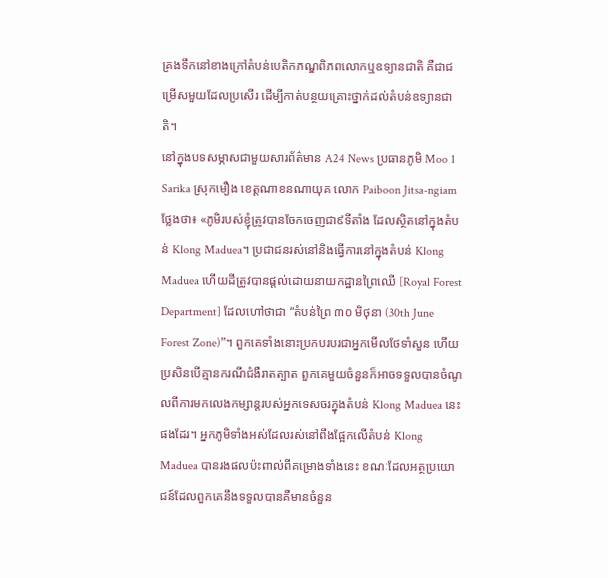គ្រងទឹកនៅខាងក្រៅតំបន់បេតិកភណ្ឌពិភពលោកឬឧទ្យានជាតិ គឺជាជម្រើសមួយដែលប្រសើរ ដើម្បីកាត់បន្ថយគ្រោះថ្នាក់ដល់តំបន់ឧទ្យានជាតិ។
នៅក្នុងបទសម្ភាសជាមួយសារព័ត៌មាន A24 News ប្រធានភូមិ Moo 1 Sarika ស្រុកមឿង ខេត្តណាខនណាយុគ លោក Paiboon Jitsa-ngiam ថ្លែងថា៖ «ភូមិរបស់ខ្ញុំត្រូវបានចែកចេញជា៩ទីតាំង ដែលស្ថិតនៅក្នុងតំបន់ Klong Maduea។ ប្រជាជនរស់នៅនិងធ្វើការនៅក្នុងតំបន់ Klong Maduea ហើយដីត្រូវបានផ្តល់ដោយនាយកដ្ឋានព្រៃឈើ [Royal Forest Department] ដែលហៅថាជា “តំបន់ព្រៃ ៣០ មិថុនា (30th June Forest Zone)”។ ពួកគេទាំងនោះប្រកបរបរជាអ្នកមើលថែទាំសួន ហើយប្រសិនបើគ្មានករណីជំងឺរាតត្បាត ពួកគេមួយចំនួនក៏អាចទទួលបានចំណូលពីការមកលេងកម្សាន្តរបស់អ្នកទេសចរក្នុងតំបន់ Klong Maduea នេះផងដែរ។ អ្នកភូមិទាំងអស់ដែលរស់នៅពឹងផ្អែកលើតំបន់ Klong Maduea បានរងផលប៉ះពាល់ពីគម្រោងទាំងនេះ ខណៈដែលអត្ថប្រយោជន៍ដែលពួកគេនឹងទទួលបានគឺមានចំនួន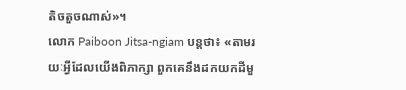តិចតួចណាស់»។
លោក Paiboon Jitsa-ngiam បន្តថា៖ «តាមរយៈអ្វីដែលយើងពិភាក្សា ពួកគេនឹងដកយកដីមួ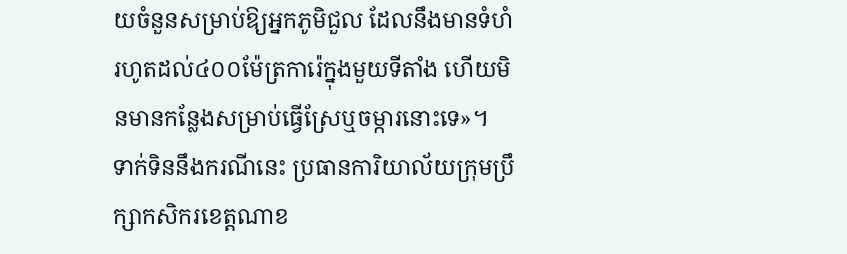យចំនួនសម្រាប់ឱ្យអ្នកភូមិជួល ដែលនឹងមានទំហំរហូតដល់៤០០ម៉ែត្រការ៉េក្នុងមួយទីតាំង ហើយមិនមានកន្លែងសម្រាប់ធ្វើស្រែឬចម្ការនោះទេ»។
ទាក់ទិននឹងករណីនេះ ប្រធានការិយាល័យក្រុមប្រឹក្សាកសិករខេត្តណាខ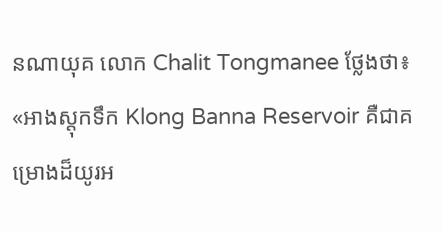នណាយុគ លោក Chalit Tongmanee ថ្លែងថា៖ «អាងស្តុកទឹក Klong Banna Reservoir គឺជាគម្រោងដ៏យូរអ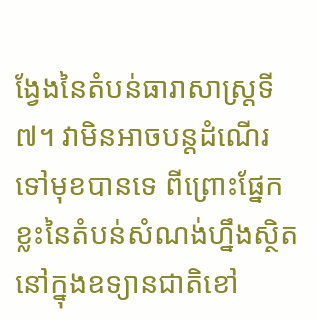ង្វែងនៃតំបន់ធារាសាស្រ្តទី៧។ វាមិនអាចបន្តដំណើរទៅមុខបានទេ ពីព្រោះផ្នែកខ្លះនៃតំបន់សំណង់ហ្នឹងស្ថិតនៅក្នុងឧទ្យានជាតិខៅ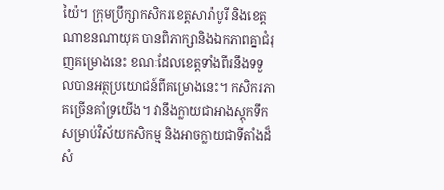យ៉ៃ។ ក្រុមប្រឹក្សាកសិករខេត្តសារ៉ាបូរី និងខេត្តណាខនណាយុគ បានពិភាក្សានិងឯកភាពគ្នាជំរុញគម្រោងនេះ ខណៈដែលខេត្តទាំងពីរនឹងទទួលបានអត្ថប្រយោជន៍ពីគម្រោងនេះ។ កសិករភាគច្រើនគាំទ្រយើង។ វានឹងក្លាយជាអាងស្តុកទឹកសម្រាប់វិស័យកសិកម្ម និងអាចក្លាយជាទីតាំងដ៏សំ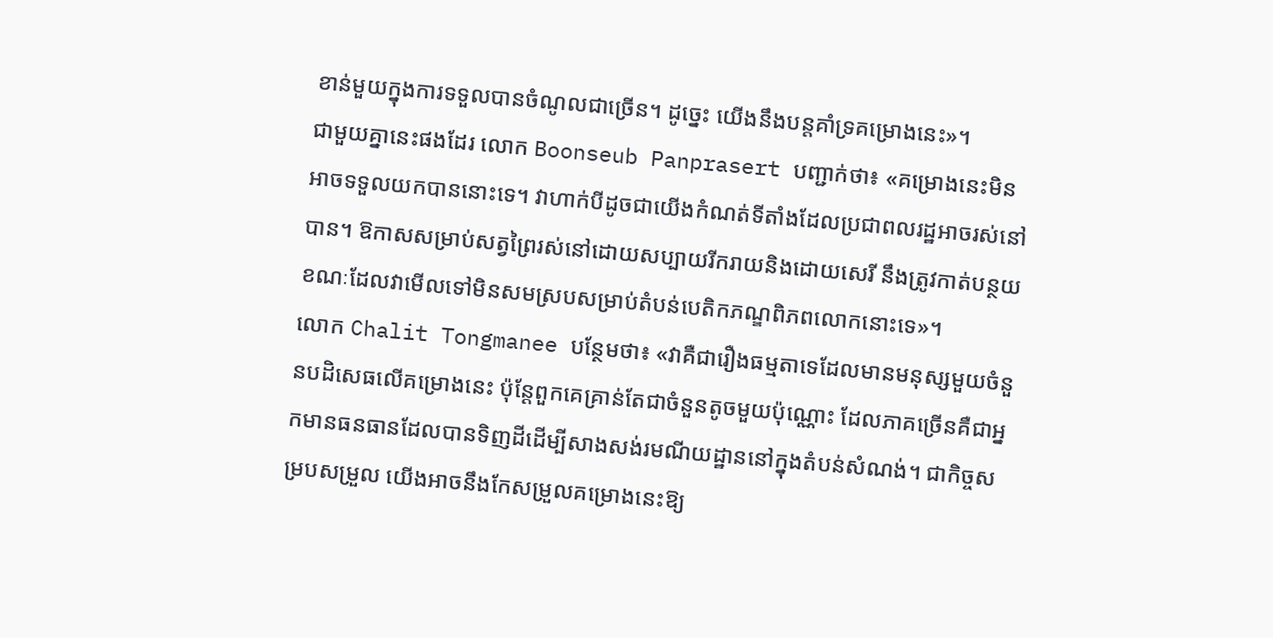ខាន់មួយក្នុងការទទួលបានចំណូលជាច្រើន។ ដូច្នេះ យើងនឹងបន្តគាំទ្រគម្រោងនេះ»។
ជាមួយគ្នានេះផងដែរ លោក Boonseub Panprasert បញ្ជាក់ថា៖ «គម្រោងនេះមិនអាចទទួលយកបាននោះទេ។ វាហាក់បីដូចជាយើងកំណត់ទីតាំងដែលប្រជាពលរដ្ឋអាចរស់នៅបាន។ ឱកាសសម្រាប់សត្វព្រៃរស់នៅដោយសប្បាយរីករាយនិងដោយសេរី នឹងត្រូវកាត់បន្ថយ ខណៈដែលវាមើលទៅមិនសមស្របសម្រាប់តំបន់បេតិកភណ្ឌពិភពលោកនោះទេ»។
លោក Chalit Tongmanee បន្ថែមថា៖ «វាគឺជារឿងធម្មតាទេដែលមានមនុស្សមួយចំនួនបដិសេធលើគម្រោងនេះ ប៉ុន្តែពួកគេគ្រាន់តែជាចំនួនតូចមួយប៉ុណ្ណោះ ដែលភាគច្រើនគឺជាអ្នកមានធនធានដែលបានទិញដីដើម្បីសាងសង់រមណីយដ្ឋាននៅក្នុងតំបន់សំណង់។ ជាកិច្ចសម្របសម្រួល យើងអាចនឹងកែសម្រួលគម្រោងនេះឱ្យ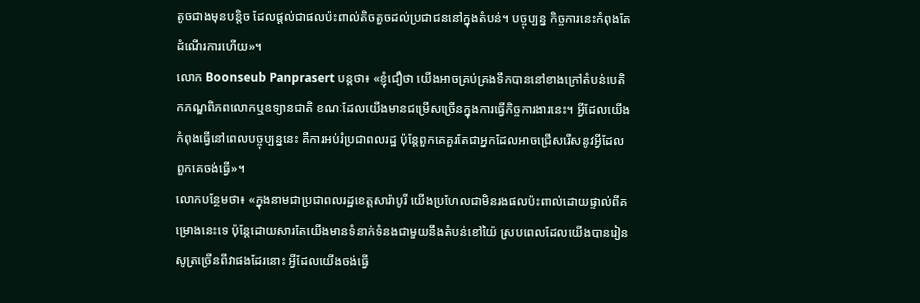តូចជាងមុនបន្តិច ដែលផ្តល់ជាផលប៉ះពាល់តិចតួចដល់ប្រជាជននៅក្នុងតំបន់។ បច្ចុប្បន្ន កិច្ចការនេះកំពុងតែដំណើរការហើយ»។
លោក Boonseub Panprasert បន្តថា៖ «ខ្ញុំជឿថា យើងអាចគ្រប់គ្រងទឹកបាននៅខាងក្រៅតំបន់បេតិកភណ្ឌពិភពលោកឬឧទ្យានជាតិ ខណៈដែលយើងមានជម្រើសច្រើនក្នុងការធ្វើកិច្ចការងារនេះ។ អ្វីដែលយើងកំពុងធ្វើនៅពេលបច្ចុប្បន្ននេះ គឺការអប់រំប្រជាពលរដ្ឋ ប៉ុន្តែពួកគេគួរតែជាអ្នកដែលអាចជ្រើសរើសនូវអ្វីដែលពួកគេចង់ធ្វើ»។
លោកបន្ថែមថា៖ «ក្នុងនាមជាប្រជាពលរដ្ឋខេត្តសារ៉ាបូរី យើងប្រហែលជាមិនរងផលប៉ះពាល់ដោយផ្ទាល់ពីគម្រោងនេះទេ ប៉ុន្តែដោយសារតែយើងមានទំនាក់ទំនងជាមួយនឹងតំបន់ខៅយ៉ៃ ស្របពេលដែលយើងបានរៀនសូត្រច្រើនពីវាផងដែរនោះ អ្វីដែលយើងចង់ធ្វើ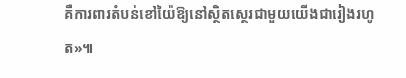គឺការពារតំបន់ខៅយ៉ៃឱ្យនៅស្ថិតស្ថេរជាមួយយើងជារៀងរហូត»៕